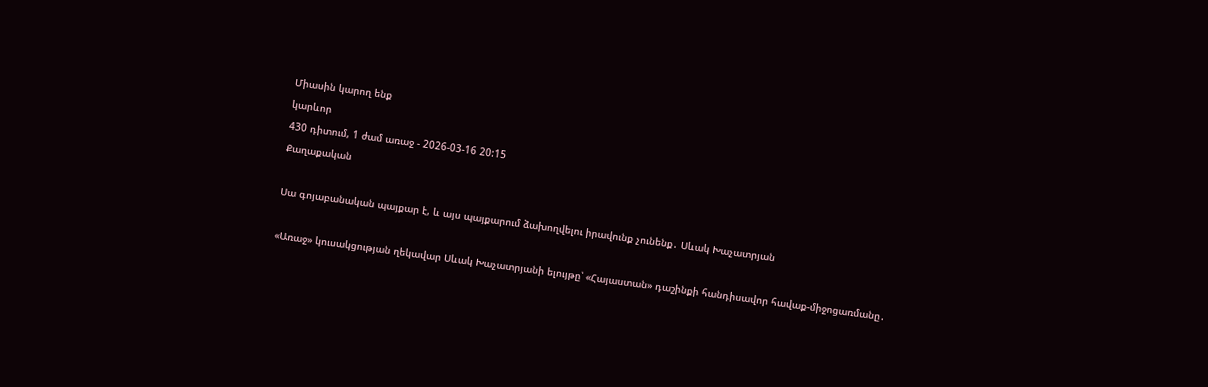Միասին կարող ենք
կարևոր
430 դիտում, 1 ժամ առաջ - 2026-03-16 20:15
Քաղաքական

Սա գոյաբանական պայքար է, և այս պայքարում ձախողվելու իրավունք չունենք․ Սևակ Խաչատրյան

«Առաջ» կուսակցության ղեկավար Սևակ Խաչատրյանի ելույթը՝ «Հայաստան» դաշինքի հանդիսավոր հավաք-միջոցառմանը․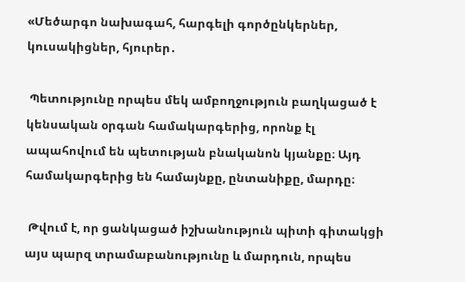«Մեծարգո նախագահ, հարգելի գործընկերներ, կուսակիցներ, հյուրեր․

 Պետությունը որպես մեկ ամբողջություն բաղկացած է կենսական օրգան համակարգերից, որոնք էլ ապահովում են պետության բնականոն կյանքը։ Այդ համակարգերից են համայնքը, ընտանիքը, մարդը։

 Թվում է, որ ցանկացած իշխանություն պիտի գիտակցի այս պարզ տրամաբանությունը և մարդուն, որպես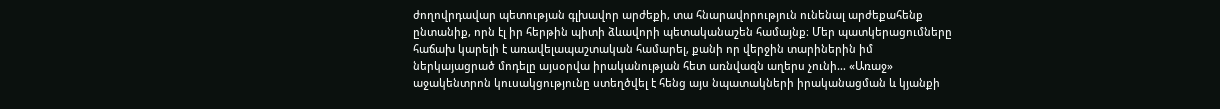ժողովրդավար պետության գլխավոր արժեքի, տա հնարավորություն ունենալ արժեքահենք ընտանիք, որն էլ իր հերթին պիտի ձևավորի պետականաշեն համայնք։ Մեր պատկերացումները հաճախ կարելի է առավելապաշտական համարել, քանի որ վերջին տարիներին իմ ներկայացրած մոդելը այսօրվա իրականության հետ առնվազն աղերս չունի… «Առաջ» աջակենտրոն կուսակցությունը ստեղծվել է հենց այս նպատակների իրականացման և կյանքի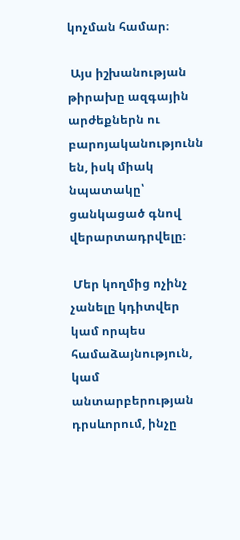կոչման համար։

 Այս իշխանության թիրախը ազգային արժեքներն ու բարոյականությունն են, իսկ միակ նպատակը՝ ցանկացած գնով վերարտադրվելը։

 Մեր կողմից ոչինչ չանելը կդիտվեր կամ որպես համաձայնություն, կամ անտարբերության դրսևորում, ինչը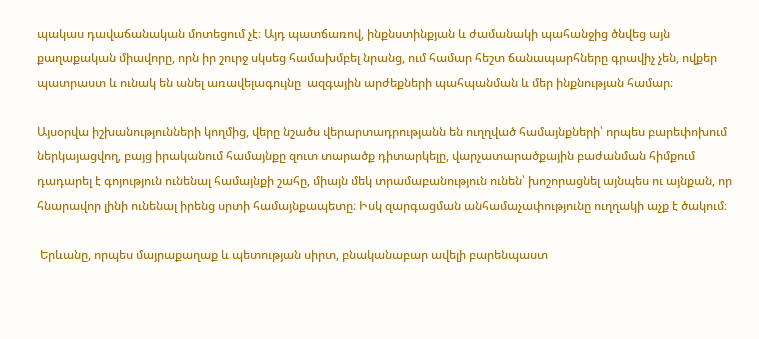պակաս դավաճանական մոտեցում չէ։ Այդ պատճառով, ինքնստինքյան և ժամանակի պահանջից ծնվեց այն քաղաքական միավորը, որն իր շուրջ սկսեց համախմբել նրանց, ում համար հեշտ ճանապարհները գրավիչ չեն, ովքեր պատրաստ և ունակ են անել առավելագույնը  ազգային արժեքների պահպանման և մեր ինքնության համար։

Այսօրվա իշխանությունների կողմից, վերը նշածս վերարտադրությանն են ուղղված համայնքների՝ որպես բարեփոխում ներկայացվող, բայց իրականում համայնքը զուտ տարածք դիտարկելը, վարչատարածքային բաժանման հիմքում դադարել է գոյություն ունենալ համայնքի շահը, միայն մեկ տրամաբանություն ունեն՝ խոշորացնել այնպես ու այնքան, որ հնարավոր լինի ունենալ իրենց սրտի համայնքապետը։ Իսկ զարգացման անհամաչափությունը ուղղակի աչք է ծակում։

 Երևանը, որպես մայրաքաղաք և պետության սիրտ, բնականաբար ավելի բարենպաստ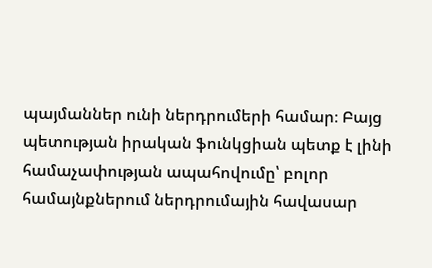պայմաններ ունի ներդրումերի համար։ Բայց պետության իրական ֆունկցիան պետք է լինի համաչափության ապահովումը՝ բոլոր համայնքներում ներդրումային հավասար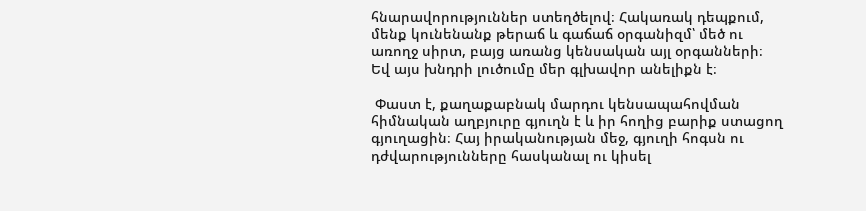հնարավորություններ ստեղծելով։ Հակառակ դեպքում, մենք կունենանք թերաճ և գաճաճ օրգանիզմ՝ մեծ ու առողջ սիրտ, բայց առանց կենսական այլ օրգանների։ Եվ այս խնդրի լուծումը մեր գլխավոր անելիքն է։

 Փաստ է, քաղաքաբնակ մարդու կենսապահովման հիմնական աղբյուրը գյուղն է և իր հողից բարիք ստացող գյուղացին։ Հայ իրականության մեջ, գյուղի հոգսն ու դժվարությունները հասկանալ ու կիսել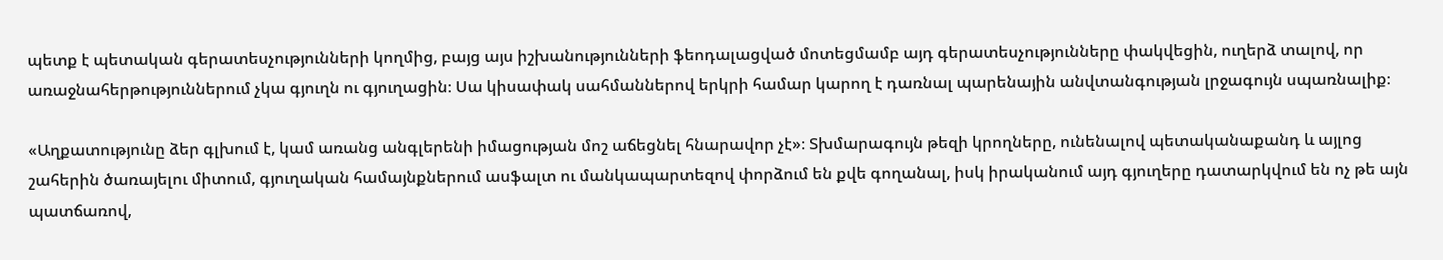պետք է պետական գերատեսչությունների կողմից, բայց այս իշխանությունների ֆեոդալացված մոտեցմամբ այդ գերատեսչությունները փակվեցին, ուղերձ տալով, որ առաջնահերթություններում չկա գյուղն ու գյուղացին։ Սա կիսափակ սահմաններով երկրի համար կարող է դառնալ պարենային անվտանգության լրջագույն սպառնալիք։

«Աղքատությունը ձեր գլխում է, կամ առանց անգլերենի իմացության մոշ աճեցնել հնարավոր չէ»։ Տխմարագույն թեզի կրողները, ունենալով պետականաքանդ և այլոց շահերին ծառայելու միտում, գյուղական համայնքներում ասֆալտ ու մանկապարտեզով փորձում են քվե գողանալ, իսկ իրականում այդ գյուղերը դատարկվում են ոչ թե այն պատճառով,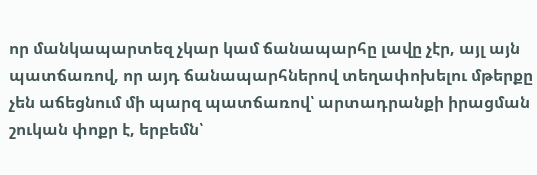որ մանկապարտեզ չկար կամ ճանապարհը լավը չէր, այլ այն պատճառով, որ այդ ճանապարհներով տեղափոխելու մթերքը չեն աճեցնում մի պարզ պատճառով՝ արտադրանքի իրացման շուկան փոքր է, երբեմն՝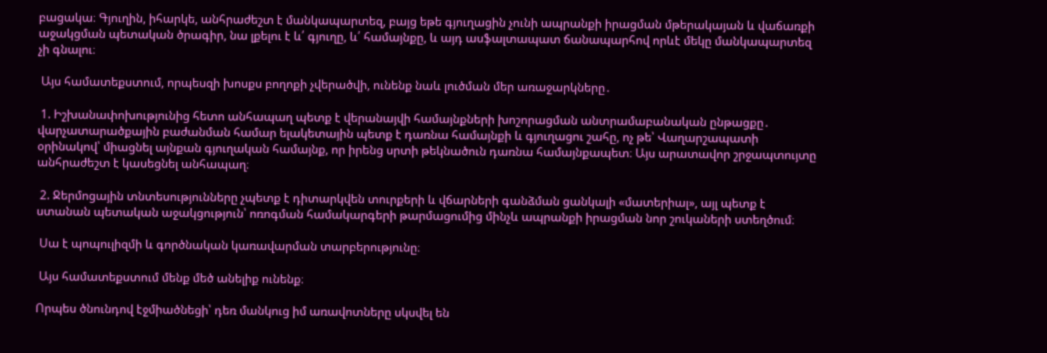բացակա։ Գյուղին, իհարկե, անհրաժեշտ է մանկապարտեզ, բայց եթե գյուղացին չունի ապրանքի իրացման մթերակայան և վաճառքի աջակցման պետական ծրագիր, նա լքելու է և՛ գյուղը, և՛ համայնքը, և այդ ասֆալտապատ ճանապարհով որևէ մեկը մանկապարտեզ չի գնալու։

 Այս համատեքստում, որպեսզի խոսքս բողոքի չվերածվի, ունենք նաև լուծման մեր առաջարկները․

 1. Իշխանափոխությունից հետո անհապաղ պետք է վերանայվի համայնքների խոշորացման անտրամաբանական ընթացքը․ վարչատարածքային բաժանման համար ելակետային պետք է դառնա համայնքի և գյուղացու շահը, ոչ թե՝ Վաղարշապատի օրինակով՝ միացնել այնքան գյուղական համայնք, որ իրենց սրտի թեկնածուն դառնա համայնքապետ։ Այս արատավոր շրջապտույտը անհրաժեշտ է կասեցնել անհապաղ։

 2. Ջերմոցային տնտեսությունները չպետք է դիտարկվեն տուրքերի և վճարների գանձման ցանկալի «մատերիալ», այլ պետք է ստանան պետական աջակցություն՝ ոռոգման համակարգերի թարմացումից մինչև ապրանքի իրացման նոր շուկաների ստեղծում։

 Սա է պոպուլիզմի և գործնական կառավարման տարբերությունը։

 Այս համատեքստում մենք մեծ անելիք ունենք։

Որպես ծնունդով էջմիածնեցի՝ դեռ մանկուց իմ առավոտները սկսվել են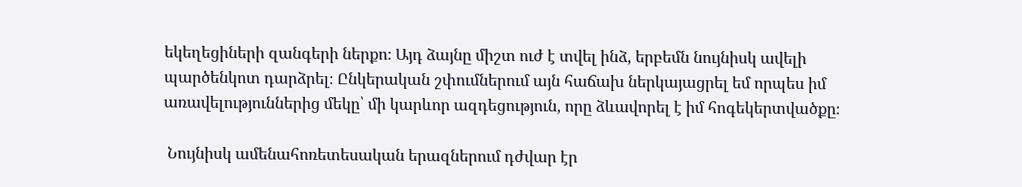եկեղեցիների զանգերի ներքո։ Այդ ձայնը միշտ ուժ է տվել ինձ, երբեմն նույնիսկ ավելի պարծենկոտ դարձրել։ Ընկերական շփումներում այն հաճախ ներկայացրել եմ որպես իմ առավելություններից մեկը՝ մի կարևոր ազդեցություն, որը ձևավորել է իմ հոգեկերտվածքը։

 Նույնիսկ ամենահոռետեսական երազներում դժվար էր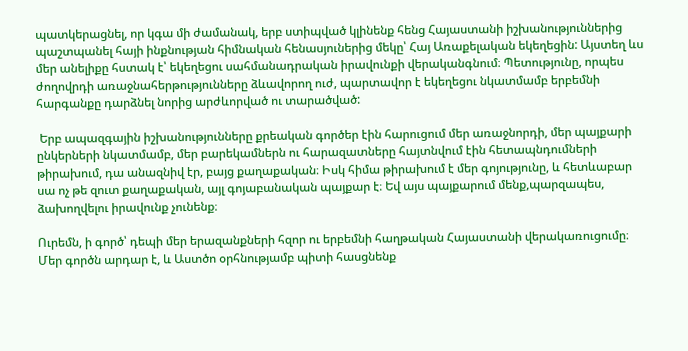պատկերացնել, որ կգա մի ժամանակ, երբ ստիպված կլինենք հենց Հայաստանի իշխանություններից պաշտպանել հայի ինքնության հիմնական հենասյուներից մեկը՝ Հայ Առաքելական եկեղեցին: Այստեղ ևս մեր անելիքը հստակ է՝ եկեղեցու սահմանադրական իրավունքի վերականգնում։ Պետությունը, որպես ժողովրդի առաջնահերթությունները ձևավորող ուժ, պարտավոր է եկեղեցու նկատմամբ երբեմնի հարգանքը դարձնել նորից արժևորված ու տարածված:

 Երբ ապազգային իշխանությունները քրեական գործեր էին հարուցում մեր առաջնորդի, մեր պայքարի ընկերների նկատմամբ, մեր բարեկամներն ու հարազատները հայտնվում էին հետապնդումների թիրախում, դա անազնիվ էր, բայց քաղաքական։ Իսկ հիմա թիրախում է մեր գոյությունը, և հետևաբար սա ոչ թե զուտ քաղաքական, այլ գոյաբանական պայքար է։ Եվ այս պայքարում մենք,պարզապես,   ձախողվելու իրավունք չունենք։

Ուրեմն, ի գործ՝ դեպի մեր երազանքների հզոր ու երբեմնի հաղթական Հայաստանի վերակառուցումը։ Մեր գործն արդար է, և Աստծո օրհնությամբ պիտի հասցնենք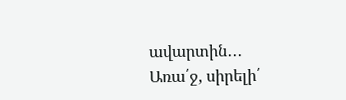ավարտին․․․ Առա՛ջ, սիրելի՛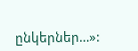ընկերներ…»: